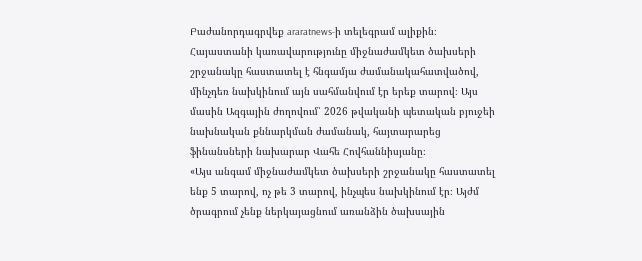Բաժանորդագրվեք araratnews-ի տելեգրամ ալիքին։
Հայաստանի կառավարությունը միջնաժամկետ ծախսերի շրջանակը հաստատել է հնգամյա ժամանակահատվածով, մինչդեռ նախկինում այն սահմանվում էր երեք տարով։ Այս մասին Ազգային ժողովում՝ 2026 թվականի պետական բյուջեի նախնական քննարկման ժամանակ, հայտարարեց ֆինանսների նախարար Վահե Հովհաննիսյանը։
«Այս անգամ միջնաժամկետ ծախսերի շրջանակը հաստատել ենք 5 տարով, ոչ թե 3 տարով, ինչպես նախկինում էր։ Այժմ ծրագրում չենք ներկայացնում առանձին ծախսային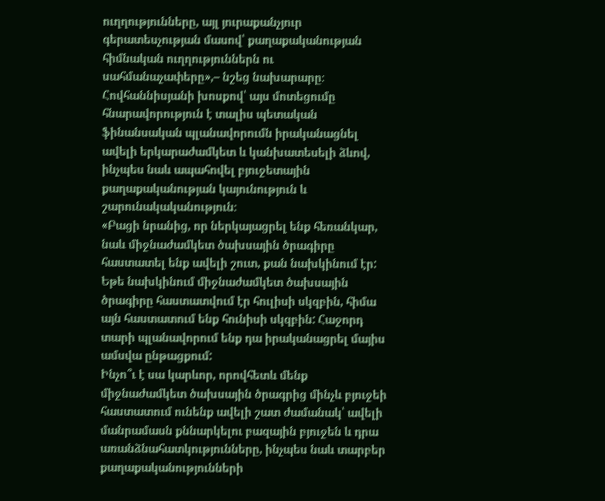ուղղությունները, այլ յուրաքանչյուր գերատեսչության մասով՝ քաղաքականության հիմնական ուղղություններն ու սահմանաչափերը»,– նշեց նախարարը։
Հովհաննիսյանի խոսքով՝ այս մոտեցումը հնարավորություն է տալիս պետական ֆինանսական պլանավորումն իրականացնել ավելի երկարաժամկետ և կանխատեսելի ձևով, ինչպես նաև ապահովել բյուջետային քաղաքականության կայունություն և շարունակականություն։
«Բացի նրանից, որ ներկայացրել ենք հեռանկար, նաև միջնաժամկետ ծախսային ծրագիրը հաստատել ենք ավելի շուտ, քան նախկինում էր: Եթե նախկինում միջնաժամկետ ծախսային ծրագիրը հաստատվում էր հուլիսի սկզբին, հիմա այն հաստատում ենք հունիսի սկզբին: Հաջորդ տարի պլանավորում ենք դա իրականացրել մայիս ամսվա ընթացքում:
Ինչո՞ւ է սա կարևոր, որովհետև մենք միջնաժամկետ ծախսային ծրագրից մինչև բյուջեի հաստատում ունենք ավելի շատ ժամանակ՝ ավելի մանրամասն քննարկելու բազային բյուջեն և դրա առանձնահատկությունները, ինչպես նաև տարբեր քաղաքականությունների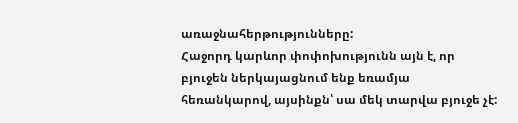առաջնահերթությունները:
Հաջորդ կարևոր փոփոխությունն այն է, որ բյուջեն ներկայացնում ենք եռամյա հեռանկարով, այսինքն՝ սա մեկ տարվա բյուջե չէ: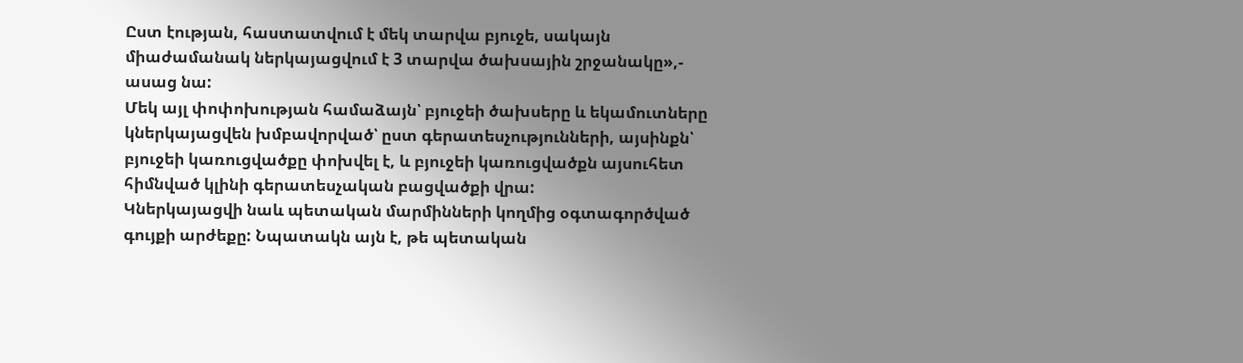Ըստ էության, հաստատվում է մեկ տարվա բյուջե, սակայն միաժամանակ ներկայացվում է 3 տարվա ծախսային շրջանակը»,- ասաց նա:
Մեկ այլ փոփոխության համաձայն՝ բյուջեի ծախսերը և եկամուտները կներկայացվեն խմբավորված՝ ըստ գերատեսչությունների, այսինքն՝ բյուջեի կառուցվածքը փոխվել է, և բյուջեի կառուցվածքն այսուհետ հիմնված կլինի գերատեսչական բացվածքի վրա:
Կներկայացվի նաև պետական մարմինների կողմից օգտագործված գույքի արժեքը: Նպատակն այն է, թե պետական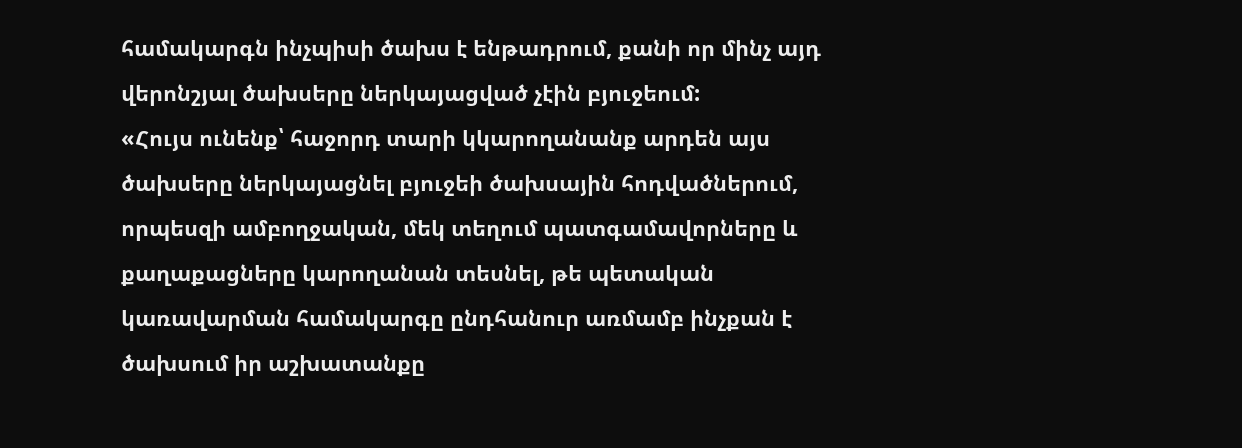համակարգն ինչպիսի ծախս է ենթադրում, քանի որ մինչ այդ վերոնշյալ ծախսերը ներկայացված չէին բյուջեում:
«Հույս ունենք՝ հաջորդ տարի կկարողանանք արդեն այս ծախսերը ներկայացնել բյուջեի ծախսային հոդվածներում, որպեսզի ամբողջական, մեկ տեղում պատգամավորները և քաղաքացները կարողանան տեսնել, թե պետական կառավարման համակարգը ընդհանուր առմամբ ինչքան է ծախսում իր աշխատանքը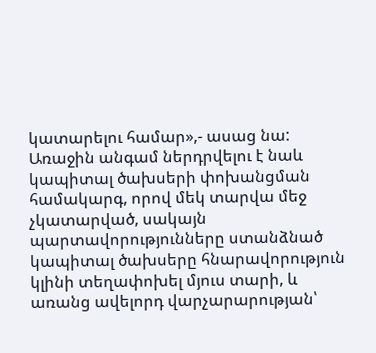կատարելու համար»,- ասաց նա:
Առաջին անգամ ներդրվելու է նաև կապիտալ ծախսերի փոխանցման համակարգ, որով մեկ տարվա մեջ չկատարված, սակայն պարտավորությունները ստանձնած կապիտալ ծախսերը հնարավորություն կլինի տեղափոխել մյուս տարի, և առանց ավելորդ վարչարարության՝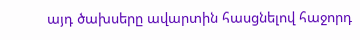այդ ծախսերը ավարտին հասցնելով հաջորդ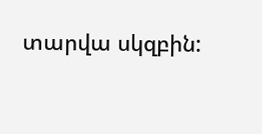տարվա սկզբին: